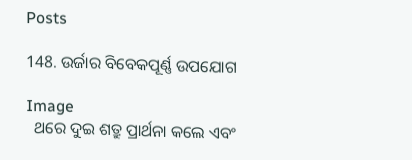Posts

148. ଉର୍ଜାର ବିବେକପୂର୍ଣ୍ଣ ଉପଯୋଗ

Image
  ଥରେ ଦୁଇ ଶତ୍ରୁ ପ୍ରାର୍ଥନା କଲେ ଏବଂ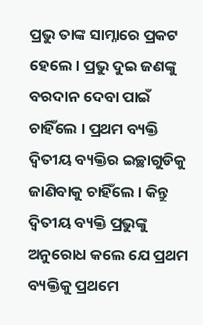ପ୍ରଭୁ ତାଙ୍କ ସାମ୍ନାରେ ପ୍ରକଟ ହେଲେ । ପ୍ରଭୁ ଦୁଇ ଜଣଙ୍କୁ ବରଦାନ ଦେବା ପାଇଁ ଚାହିଁଲେ । ପ୍ରଥମ ବ୍ୟକ୍ତି ଦ୍ୱିତୀୟ ବ୍ୟକ୍ତିର ଇଚ୍ଛାଗୁଡିକୁ ଜାଣିବାକୁ ଚାହିଁଲେ । କିନ୍ତୁ ଦ୍ୱିତୀୟ ବ୍ୟକ୍ତି ପ୍ରଭୁଙ୍କୁ ଅନୁରୋଧ କଲେ ଯେ ପ୍ରଥମ ବ୍ୟକ୍ତିକୁ ପ୍ରଥମେ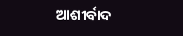ଆଶୀର୍ବାଦ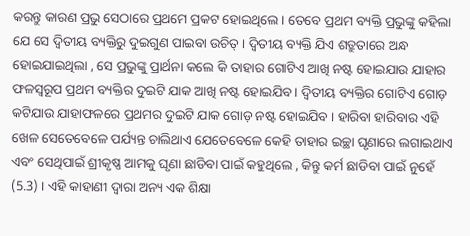କରନ୍ତୁ କାରଣ ପ୍ରଭୁ ସେଠାରେ ପ୍ରଥମେ ପ୍ରକଟ ହୋଇଥିଲେ । ତେବେ ପ୍ରଥମ ବ୍ୟକ୍ତି ପ୍ରଭୁଙ୍କୁ କହିଲା ଯେ ସେ ଦ୍ୱିତୀୟ ବ୍ୟକ୍ତିରୁ ଦୁଇଗୁଣ ପାଇବା ଉଚିତ୍‌ । ଦ୍ୱିତୀୟ ବ୍ୟକ୍ତି ଯିଏ ଶତ୍ରୁତାରେ ଅନ୍ଧ ହୋଇଯାଇଥିଲା , ସେ ପ୍ରଭୁଙ୍କୁ ପ୍ରାର୍ଥନା କଲେ କି ତାହାର ଗୋଟିଏ ଆଖି ନଷ୍ଟ ହୋଇଯାଉ ଯାହାର ଫଳସ୍ୱରୂପ ପ୍ରଥମ ବ୍ୟକ୍ତିର ଦୁଇଟି ଯାକ ଆଖି ନଷ୍ଟ ହୋଇଯିବ । ଦ୍ୱିତୀୟ ବ୍ୟକ୍ତିର ଗୋଟିଏ ଗୋଡ଼ କଟିଯାଉ ଯାହାଫଳରେ ପ୍ରଥମର ଦୁଇଟି ଯାକ ଗୋଡ଼ ନଷ୍ଟ ହୋଇଯିବ । ହାରିବା ହାରିବାର ଏହି ଖେଳ ସେତେବେଳେ ପର୍ଯ୍ୟନ୍ତ ଚାଲିଥାଏ ଯେତେବେଳେ କେହି ତାହାର ଇଚ୍ଛା ଘୃଣାରେ ଲଗାଇଥାଏ ଏବଂ ସେଥିପାଇଁ ଶ୍ରୀକୃଷ୍ଣ ଆମକୁ ଘୃଣା ଛାଡିବା ପାଇଁ କହୁଥିଲେ , କିନ୍ତୁ କର୍ମ ଛାଡିବା ପାଇଁ ନୁହେଁ (5.3) । ଏହି କାହାଣୀ ଦ୍ୱାରା ଅନ୍ୟ ଏକ ଶିକ୍ଷା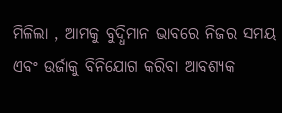ମିଳିଲା , ଆମକୁ ବୁଦ୍ଧିମାନ ଭାବରେ ନିଜର ସମୟ ଏବଂ ଉର୍ଜାକୁ ବିନିଯୋଗ କରିବା ଆବଶ୍ୟକ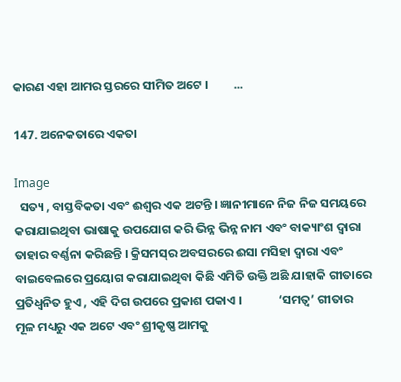କାରଣ ଏହା ଆମର ସ୍ତରରେ ସୀମିତ ଅଟେ ।         ...

147. ଅନେକତାରେ ଏକତା

Image
  ସତ୍ୟ , ବାସ୍ତବିକତା ଏବଂ ଈଶ୍ୱର ଏକ ଅଟନ୍ତି । ଜ୍ଞାନୀମାନେ ନିଜ ନିଜ ସମୟରେ କରାଯାଇଥିବା ଭାଷାକୁ ଉପଯୋଗ କରି ଭିନ୍ନ ଭିନ୍ନ ନାମ ଏବଂ ବାକ୍ୟାଂଶ ଦ୍ୱାରା ତାହାର ବର୍ଣ୍ଣନା କରିଛନ୍ତି । କ୍ରିସମସ୍‌ର ଅବସରରେ ଈସା ମସିହା ଦ୍ୱାରା ଏବଂ ବାଇବେଲରେ ପ୍ରୟୋଗ କରାଯାଇଥିବା କିଛି ଏମିତି ଉକ୍ତି ଅଛି ଯାହାକି ଗୀତାରେ ପ୍ରତିଧ୍ୱନିତ ହୁଏ , ଏହି ଦିଗ ଉପରେ ପ୍ରକାଶ ପକାଏ ।             ‘ସମତ୍ୱ’ ଗୀତାର ମୂଳ ମଧ୍ୟରୁ ଏକ ଅଟେ ଏବଂ ଶ୍ରୀକୃଷ୍ଣ ଆମକୁ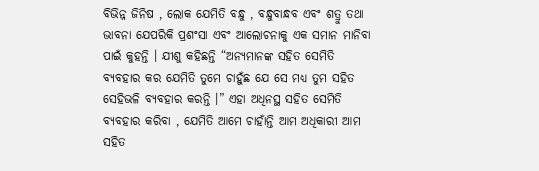ବିଭିନ୍ନ ଜିନିଷ , ଲୋକ ଯେମିତି ବନ୍ଧୁ , ବନ୍ଧୁବାନ୍ଧବ ଏବଂ ଶତ୍ରୁ ତଥା ଭାବନା ଯେପରିକି ପ୍ରଶଂସା ଏବଂ ଆଲୋଚନାକୁ ଏକ ସମାନ ମାନିବା ପାଇଁ କୁହନ୍ତି । ଯୀଶୁ କହିଛନ୍ତି “ଅନ୍ୟମାନଙ୍କ ସହିତ ସେମିତି ବ୍ୟବହାର କର ଯେମିତି ତୁମେ ଚାହୁଁଛ ଯେ ସେ ମଧ୍ୟ ତୁମ ସହିତ ସେହିଭଳି ବ୍ୟବହାର କରନ୍ତି ।” ଏହା ଅଧିନସ୍ଥ ସହିତ ସେମିତି ବ୍ୟବହାର କରିବା , ଯେମିତି ଆମେ ଚାହାଁନ୍ତି ଆମ ଅଧିକାରୀ ଆମ ସହିତ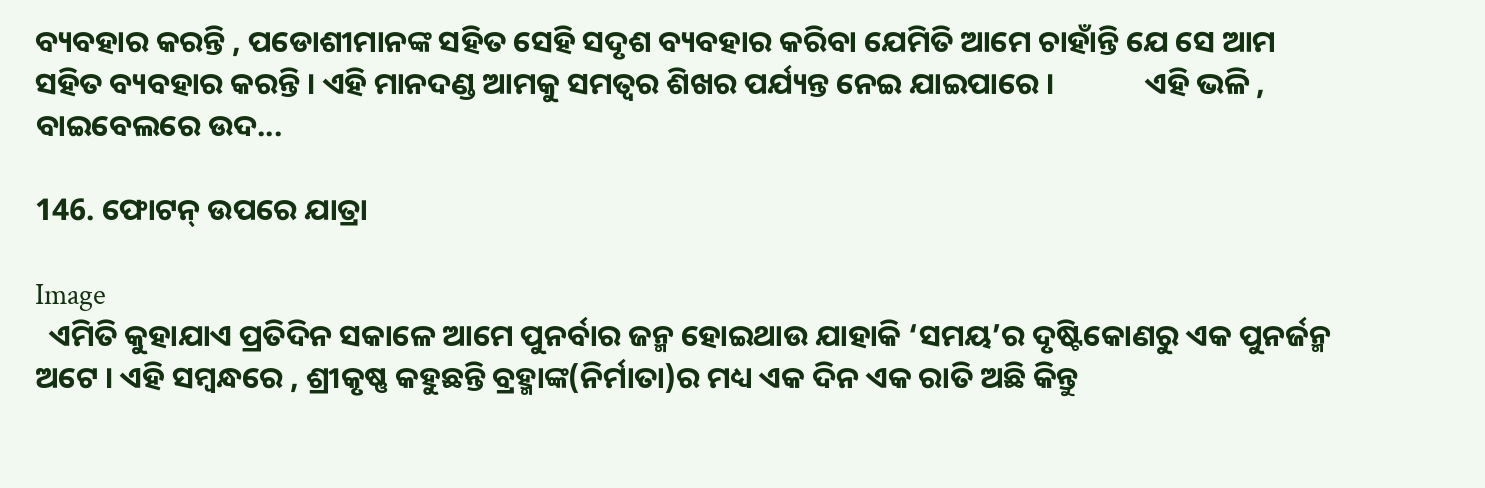ବ୍ୟବହାର କରନ୍ତି , ପଡୋଶୀମାନଙ୍କ ସହିତ ସେହି ସଦୃଶ ବ୍ୟବହାର କରିବା ଯେମିତି ଆମେ ଚାହାଁନ୍ତି ଯେ ସେ ଆମ ସହିତ ବ୍ୟବହାର କରନ୍ତି । ଏହି ମାନଦଣ୍ଡ ଆମକୁ ସମତ୍ୱର ଶିଖର ପର୍ଯ୍ୟନ୍ତ ନେଇ ଯାଇପାରେ ।             ଏହି ଭଳି , ବାଇବେଲରେ ଉଦ...

146. ଫୋଟନ୍‌ ଉପରେ ଯାତ୍ରା

Image
  ଏମିତି କୁହାଯାଏ ପ୍ରତିଦିନ ସକାଳେ ଆମେ ପୁନର୍ବାର ଜନ୍ମ ହୋଇଥାଉ ଯାହାକି ‘ସମୟ’ର ଦୃଷ୍ଟିକୋଣରୁ ଏକ ପୁନର୍ଜନ୍ମ ଅଟେ । ଏହି ସମ୍ବନ୍ଧରେ , ଶ୍ରୀକୃଷ୍ଣ କହୁଛନ୍ତି ବ୍ରହ୍ମାଙ୍କ(ନିର୍ମାତା)ର ମଧ୍ୟ ଏକ ଦିନ ଏକ ରାତି ଅଛି କିନ୍ତୁ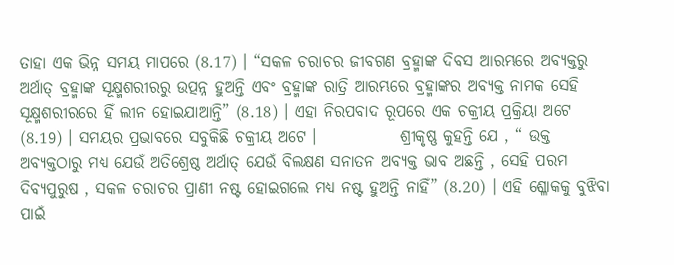ତାହା ଏକ ଭିନ୍ନ ସମୟ ମାପରେ (8.17) । “ସକଳ ଚରାଚର ଜୀବଗଣ ବ୍ରହ୍ମାଙ୍କ ଦିବସ ଆରମ୍ଭରେ ଅବ୍ୟକ୍ତରୁ ଅର୍ଥାତ୍‌ ବ୍ରହ୍ମାଙ୍କ ସୂକ୍ଷ୍ମଶରୀରରୁ ଉତ୍ପନ୍ନ ହୁଅନ୍ତି ଏବଂ ବ୍ରହ୍ମାଙ୍କ ରାତ୍ରି ଆରମ୍ଭରେ ବ୍ରହ୍ମାଙ୍କର ଅବ୍ୟକ୍ତ ନାମକ ସେହି ସୂକ୍ଷ୍ମଶରୀରରେ ହିଁ ଲୀନ ହୋଇଯାଆନ୍ତି” (8.18) । ଏହା ନିରପବାଦ ରୂପରେ ଏକ ଚକ୍ରୀୟ ପ୍ରକ୍ରିୟା ଅଟେ (8.19) । ସମୟର ପ୍ରଭାବରେ ସବୁକିଛି ଚକ୍ରୀୟ ଅଟେ ।             ଶ୍ରୀକୃଷ୍ଣ କୁହନ୍ତି ଯେ , “ ଉକ୍ତ ଅବ୍ୟକ୍ତଠାରୁ ମଧ୍ୟ ଯେଉଁ ଅତିଶ୍ରେଷ୍ଠ ଅର୍ଥାତ୍‌ ଯେଉଁ ବିଲକ୍ଷଣ ସନାତନ ଅବ୍ୟକ୍ତ ଭାବ ଅଛନ୍ତି , ସେହି ପରମ ଦିବ୍ୟପୁରୁଷ , ସକଳ ଚରାଚର ପ୍ରାଣୀ ନଷ୍ଟ ହୋଇଗଲେ ମଧ୍ୟ ନଷ୍ଟ ହୁଅନ୍ତି ନାହିଁ” (8.20) । ଏହି ଶ୍ଳୋକକୁ ବୁଝିବା ପାଇଁ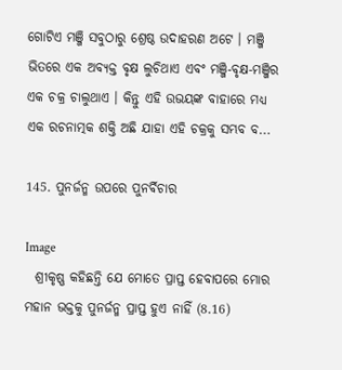ଗୋଟିଏ ମଞ୍ଜି ସବୁଠାରୁ ଶ୍ରେଷ୍ଠ ଉଦାହରଣ ଅଟେ । ମଞ୍ଜି ଭିତରେ ଏକ ଅବ୍ୟକ୍ତ ବୃକ୍ଷ ଲୁଚିଥାଏ ଏବଂ ମଞ୍ଜି-ବୃକ୍ଷ-ମଞ୍ଜିର ଏକ ଚକ୍ର ଚାଲୁଥାଏ । କିନ୍ତୁ ଏହି ଉଭୟଙ୍କ ବାହାରେ ମଧ୍ୟ ଏକ ରଚନାତ୍ମକ ଶକ୍ତି ଅଛି ଯାହା ଏହି ଚକ୍ରକୁ ସମ୍ଭବ ବ...

145. ପୁନର୍ଜନ୍ମ ଉପରେ ପୁନର୍ବିଚାର

Image
  ଶ୍ରୀକୃଷ୍ଣ କହିଛନ୍ତି ଯେ ମୋତେ ପ୍ରାପ୍ତ ହେବାପରେ ମୋର ମହାନ ଭକ୍ତକୁ ପୁନର୍ଜନ୍ମ ପ୍ରାପ୍ତ ହୁଏ ନାହିଁ (8.16)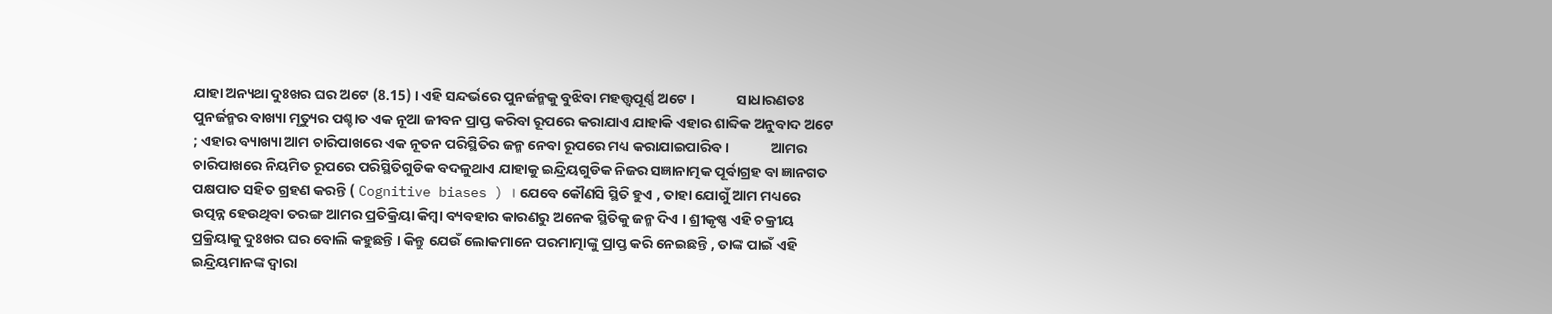ଯାହା ଅନ୍ୟଥା ଦୁଃଖର ଘର ଅଟେ (8.15) । ଏହି ସନ୍ଦର୍ଭରେ ପୁନର୍ଜନ୍ମକୁ ବୁଝିବା ମହତ୍ତ୍ୱପୂର୍ଣ୍ଣ ଅଟେ ।             ସାଧାରଣତଃ ପୁନର୍ଜନ୍ମର ବାଖ୍ୟା ମୃତ୍ୟୁର ପଶ୍ଚାତ ଏକ ନୂଆ ଜୀବନ ପ୍ରାପ୍ତ କରିବା ରୂପରେ କରାଯାଏ ଯାହାକି ଏହାର ଶାବ୍ଦିକ ଅନୁବାଦ ଅଟେ ; ଏହାର ବ୍ୟାଖ୍ୟା ଆମ ଚାରିପାଖରେ ଏକ ନୂତନ ପରିସ୍ଥିତିର ଜନ୍ମ ନେବା ରୂପରେ ମଧ୍ୟ କରାଯାଇପାରିବ ।             ଆମର ଚାରିପାଖରେ ନିୟମିତ ରୂପରେ ପରିସ୍ଥିତିଗୁଡିକ ବଦଳୁଥାଏ ଯାହାକୁ ଇନ୍ଦ୍ରିୟଗୁଡିକ ନିଜର ସଜ୍ଞାନାତ୍ମକ ପୂର୍ବାଗ୍ରହ ବା ଜ୍ଞାନଗତ ପକ୍ଷପାତ ସହିତ ଗ୍ରହଣ କରନ୍ତି ( Cognitive biases ) । ଯେବେ କୌଣସି ସ୍ଥିତି ହୁଏ , ତାହା ଯୋଗୁଁ ଆମ ମଧ୍ୟରେ ଉତ୍ପନ୍ନ ହେଉଥିବା ତରଙ୍ଗ ଆମର ପ୍ରତିକ୍ରିୟା କିମ୍ବା ବ୍ୟବହାର କାରଣରୁ ଅନେକ ସ୍ଥିତିକୁ ଜନ୍ମ ଦିଏ । ଶ୍ରୀକୃଷ୍ଣ ଏହି ଚକ୍ରୀୟ ପ୍ରକ୍ରିୟାକୁ ଦୁଃଖର ଘର ବୋଲି କହୁଛନ୍ତି । କିନ୍ତୁ ଯେଉଁ ଲୋକମାନେ ପରମାତ୍ମାଙ୍କୁ ପ୍ରାପ୍ତ କରି ନେଇଛନ୍ତି , ତାଙ୍କ ପାଇଁ ଏହି ଇନ୍ଦ୍ରିୟମାନଙ୍କ ଦ୍ୱାରା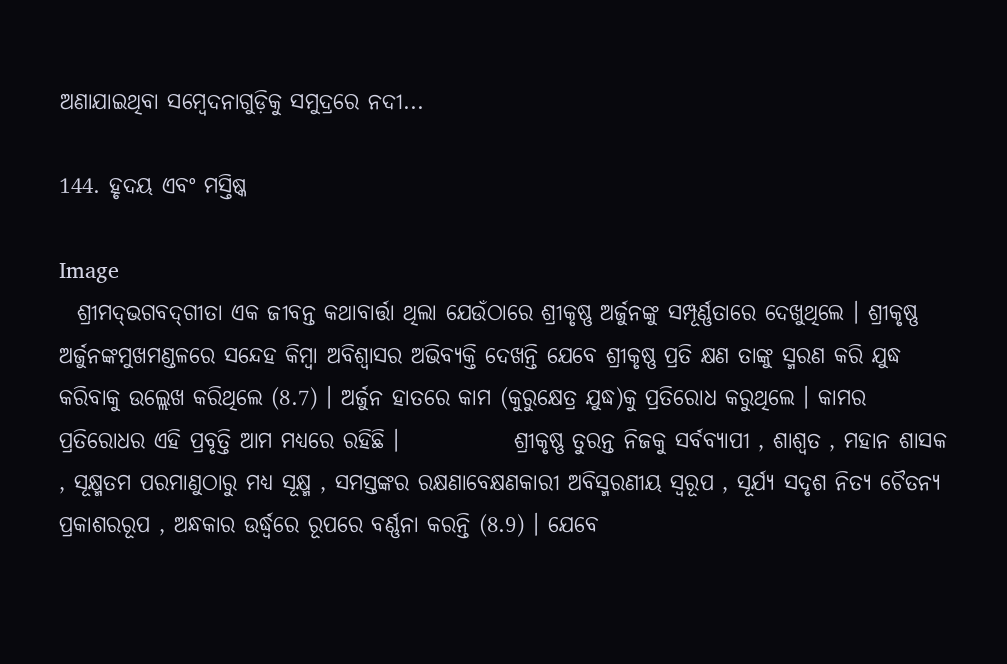ଅଣାଯାଇଥିବା ସମ୍ବେଦନାଗୁଡ଼ିକୁ ସମୁଦ୍ରରେ ନଦୀ...

144. ହୃଦୟ ଏବଂ ମସ୍ତିଷ୍କ

Image
  ଶ୍ରୀମଦ୍‌ଭଗବଦ୍‌ଗୀତା ଏକ ଜୀବନ୍ତ କଥାବାର୍ତ୍ତା ଥିଲା ଯେଉଁଠାରେ ଶ୍ରୀକୃଷ୍ଣ ଅର୍ଜୁନଙ୍କୁ ସମ୍ପୂର୍ଣ୍ଣତାରେ ଦେଖୁଥିଲେ । ଶ୍ରୀକୃଷ୍ଣ ଅର୍ଜୁନଙ୍କମୁଖମଣ୍ଡଳରେ ସନ୍ଦେହ କିମ୍ବା ଅବିଶ୍ୱାସର ଅଭିବ୍ୟକ୍ତି ଦେଖନ୍ତି ଯେବେ ଶ୍ରୀକୃଷ୍ଣ ପ୍ରତି କ୍ଷଣ ତାଙ୍କୁ ସ୍ମରଣ କରି ଯୁଦ୍ଧ କରିବାକୁ ଉଲ୍ଲେଖ କରିଥିଲେ (8.7) । ଅର୍ଜୁନ ହାତରେ କାମ (କୁରୁକ୍ଷେତ୍ର ଯୁଦ୍ଧ)କୁ ପ୍ରତିରୋଧ କରୁଥିଲେ । କାମର ପ୍ରତିରୋଧର ଏହି ପ୍ରବୃତ୍ତି ଆମ ମଧ୍ୟରେ ରହିଛି ।             ଶ୍ରୀକୃଷ୍ଣ ତୁରନ୍ତ ନିଜକୁ ସର୍ବବ୍ୟାପୀ , ଶାଶ୍ୱତ , ମହାନ ଶାସକ , ସୂକ୍ଷ୍ମତମ ପରମାଣୁଠାରୁ ମଧ୍ୟ ସୂକ୍ଷ୍ମ , ସମସ୍ତଙ୍କର ରକ୍ଷଣାବେକ୍ଷଣକାରୀ ଅବିସ୍ମରଣୀୟ ସ୍ୱରୂପ , ସୂର୍ଯ୍ୟ ସଦୃଶ ନିତ୍ୟ ଚୈତନ୍ୟ ପ୍ରକାଶରରୂପ , ଅନ୍ଧକାର ଉର୍ଦ୍ଧ୍ୱରେ ରୂପରେ ବର୍ଣ୍ଣନା କରନ୍ତି (8.9) । ଯେବେ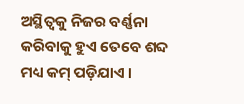ଅସ୍ଥିତ୍ୱକୁ ନିଜର ବର୍ଣ୍ଣନା କରିବାକୁ ହୁଏ ତେବେ ଶବ୍ଦ ମଧ୍ୟ କମ୍‌ ପଡ଼ିଯାଏ ।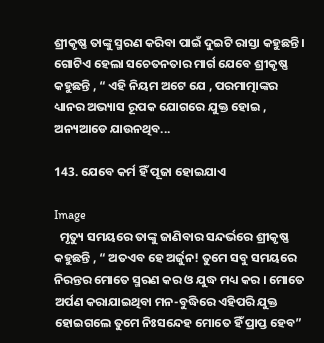ଶ୍ରୀକୃଷ୍ଣ ତାଙ୍କୁ ସ୍ମରଣ କରିବା ପାଇଁ ଦୁଇଟି ରାସ୍ତା କହୁଛନ୍ତି । ଗୋଟିଏ ହେଲା ସଚେତନତାର ମାର୍ଗ ଯେବେ ଶ୍ରୀକୃଷ୍ଣ କହୁଛନ୍ତି , “ ଏହି ନିୟମ ଅଟେ ଯେ , ପରମାତ୍ମାଙ୍କର ଧ୍ୟାନର ଅଭ୍ୟାସ ରୂପକ ଯୋଗରେ ଯୁକ୍ତ ହୋଇ , ଅନ୍ୟଆଡେ ଯାଉନଥିବ...

143. ଯେବେ କର୍ମ ହିଁ ପୂଜା ହୋଇଯାଏ

Image
  ମୃତ୍ୟୁ ସମୟରେ ତାଙ୍କୁ ଜାଣିବାର ସନ୍ଦର୍ଭରେ ଶ୍ରୀକୃଷ୍ଣ କହୁଛନ୍ତି , “ ଅତଏବ ହେ ଅର୍ଜୁନ! ତୁମେ ସବୁ ସମୟରେ ନିରନ୍ତର ମୋତେ ସ୍ମରଣ କର ଓ ଯୁଦ୍ଧ ମଧ୍ୟ କର । ମୋତେ ଅର୍ପଣ କରାଯାଇଥିବା ମନ-ବୁଦ୍ଧିରେ ଏହିପରି ଯୁକ୍ତ ହୋଇଗଲେ ତୁମେ ନିଃସନ୍ଦେହ ମୋତେ ହିଁ ପ୍ରାପ୍ତ ହେବ”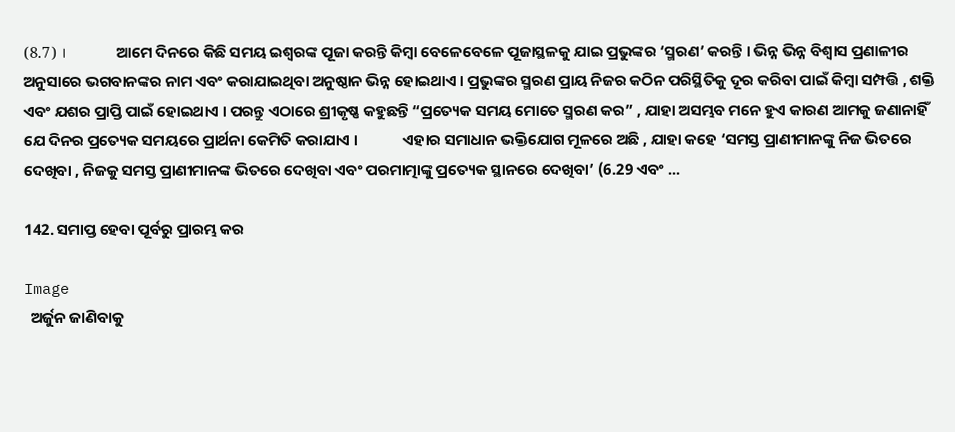(8.7) ।             ଆମେ ଦିନରେ କିଛି ସମୟ ଇଶ୍ୱରଙ୍କ ପୂଜା କରନ୍ତି କିମ୍ବା ବେଳେବେଳେ ପୂଜାସ୍ଥଳକୁ ଯାଇ ପ୍ରଭୁଙ୍କର ‘ସ୍ମରଣ’ କରନ୍ତି । ଭିନ୍ନ ଭିନ୍ନ ବିଶ୍ୱାସ ପ୍ରଣାଳୀର ଅନୁସାରେ ଭଗବାନଙ୍କର ନାମ ଏବଂ କରାଯାଇଥିବା ଅନୁଷ୍ଠାନ ଭିନ୍ନ ହୋଇଥାଏ । ପ୍ରଭୁଙ୍କର ସ୍ମରଣ ପ୍ରାୟ ନିଜର କଠିନ ପରିସ୍ଥିତିକୁ ଦୂର କରିବା ପାଇଁ କିମ୍ବା ସମ୍ପତ୍ତି , ଶକ୍ତି ଏବଂ ଯଶର ପ୍ରାପ୍ତି ପାଇଁ ହୋଇଥାଏ । ପରନ୍ତୁ ଏଠାରେ ଶ୍ରୀକୃଷ୍ଣ କହୁଛନ୍ତି “ପ୍ରତ୍ୟେକ ସମୟ ମୋତେ ସ୍ମରଣ କର” , ଯାହା ଅସମ୍ଭବ ମନେ ହୁଏ କାରଣ ଆମକୁ ଜଣାନାହିଁ ଯେ ଦିନର ପ୍ରତ୍ୟେକ ସମୟରେ ପ୍ରାର୍ଥନା କେମିତି କରାଯାଏ ।             ଏହାର ସମାଧାନ ଭକ୍ତିଯୋଗ ମୂଳରେ ଅଛି , ଯାହା କହେ ‘ସମସ୍ତ ପ୍ରାଣୀମାନଙ୍କୁ ନିଜ ଭିତରେ ଦେଖିବା , ନିଜକୁ ସମସ୍ତ ପ୍ରାଣୀମାନଙ୍କ ଭିତରେ ଦେଖିବା ଏବଂ ପରମାତ୍ମାଙ୍କୁ ପ୍ରତ୍ୟେକ ସ୍ଥାନରେ ଦେଖିବା’ (6.29 ଏବଂ ...

142. ସମାପ୍ତ ହେବା ପୂର୍ବରୁ ପ୍ରାରମ୍ଭ କର

Image
  ଅର୍ଜୁନ ଜାଣିବାକୁ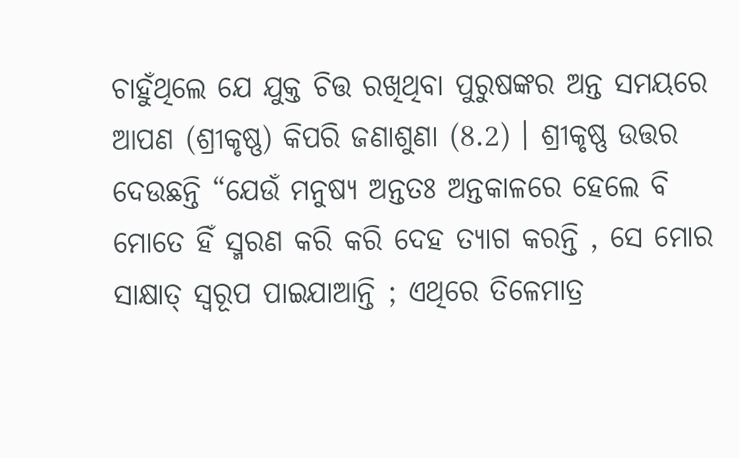ଚାହୁଁଥିଲେ ଯେ ଯୁକ୍ତ ଚିତ୍ତ ରଖିଥିବା ପୁରୁଷଙ୍କର ଅନ୍ତ ସମୟରେ ଆପଣ (ଶ୍ରୀକୃଷ୍ଣ) କିପରି ଜଣାଶୁଣା (8.2) । ଶ୍ରୀକୃଷ୍ଣ ଉତ୍ତର ଦେଉଛନ୍ତି “ଯେଉଁ ମନୁଷ୍ୟ ଅନ୍ତତଃ ଅନ୍ତକାଳରେ ହେଲେ ବି ମୋତେ ହିଁ ସ୍ମରଣ କରି କରି ଦେହ ତ୍ୟାଗ କରନ୍ତି , ସେ ମୋର ସାକ୍ଷାତ୍‌ ସ୍ୱରୂପ ପାଇଯାଆନ୍ତି ; ଏଥିରେ ତିଳେମାତ୍ର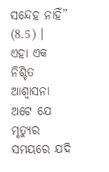ସନ୍ଦେହ ନାହିଁ” (8.5) ।             ଏହା ଏକ ନିଶ୍ଚିତ ଆଶ୍ୱାସନା ଅଟେ ଯେ ମୃତ୍ୟୁର ସମୟରେ ଯଦି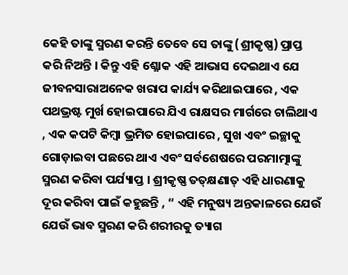କେହି ତାଙ୍କୁ ସ୍ମରଣ କରନ୍ତି ତେବେ ସେ ତାଙ୍କୁ (ଶ୍ରୀକୃଷ୍ଣ) ପ୍ରାପ୍ତ କରି ନିଅନ୍ତି । କିନ୍ତୁ ଏହି ଶ୍ଳୋକ ଏହି ଆଭାସ ଦେଇଥାଏ ଯେ ଜୀବନସାରାଅନେକ ଖରାପ କାର୍ଯ୍ୟ କରିଥାଇପାରେ , ଏକ ପଥଭ୍ରଷ୍ଟ ମୁର୍ଖ ହୋଇପାରେ ଯିଏ ରାକ୍ଷସର ମାର୍ଗରେ ଚାଲିଥାଏ , ଏକ କପଟି କିମ୍ବା ଭ୍ରମିତ ହୋଇପାରେ , ସୁଖ ଏବଂ ଇଚ୍ଛାକୁ ଗୋଡ଼ାଇବା ପଛରେ ଥାଏ ଏବଂ ସର୍ବଶେଷରେ ପରମାତ୍ମାଙ୍କୁ ସ୍ମରଣ କରିବା ପର୍ଯ୍ୟାପ୍ତ । ଶ୍ରୀକୃଷ୍ଣ ତତ୍‌କ୍ଷଣାତ୍‌ ଏହି ଧାରଣାକୁ ଦୂର କରିବା ପାଇଁ କହୁଛନ୍ତି , “ ଏହି ମନୁଷ୍ୟ ଅନ୍ତକାଳରେ ଯେଉଁ ଯେଉଁ ଭାବ ସ୍ମରଣ କରି ଶରୀରକୁ ତ୍ୟାଗ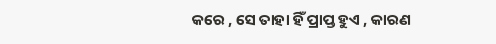କରେ , ସେ ତାହା ହିଁ ପ୍ରାପ୍ତ ହୁଏ , କାରଣ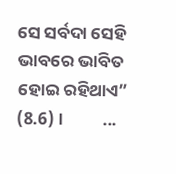ସେ ସର୍ବଦା ସେହି ଭାବରେ ଭାବିତ ହୋଇ ରହିଥାଏ” (8.6) ।          ...